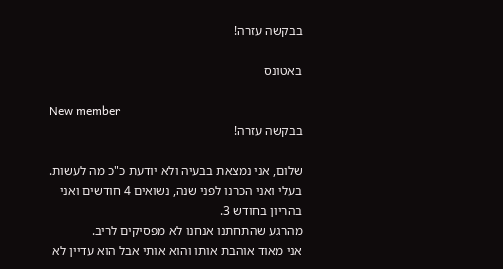בבקשה עזרה!

באטונס

New member
בבקשה עזרה!

שלום, אני נמצאת בבעיה ולא יודעת כ"כ מה לעשות.
בעלי ואני הכרנו לפני שנה, נשואים 4 חודשים ואני בהריון בחודש 3.
מהרגע שהתחתנו אנחנו לא מפסיקים לריב.
אני מאוד אוהבת אותו והוא אותי אבל הוא עדיין לא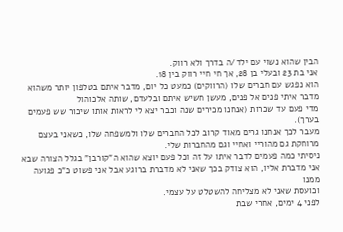הבין שהוא נשוי עם ילד/ה בדרך ולא רווק.
אני בת 23 ובעלי בן 28, אך חי חיי רווק בין 18.
הוא נפגש עם חברים שלו (הרווקים) כמעט כל יום, מדבר איתם בטלפון יותר משהוא מדבר איתי פנים אל פנים, מעשן חשיש איתם ובלעדם, שותה אלכוהול
מדי פעם עד שכרות (אנחנו מכירים שנה וכבר יצא לי לראות אותו שיכור שש פעמים בערך).
מעבר לכך אנחנו גרים מאוד קרוב לכל החברים שלו ולמשפחה שלו, כשאני בעצם מרוחקת גם מהוריי ואחיי וגם מהחברות שלי.
ניסיתי כמה פעמים לדבר איתו על זה וכל פעם יוצא שהוא ה"קורבן" בגלל הצורה שבא אני מדברת אליו, הוא צודק בכך שאני לא מדברת ברוגע אבל אני פשוט כ"כ פגועה ממנו
וכועסת שאני לא מצליחה להשטלט על עצמי.
לפני 4 ימים, אחרי שבת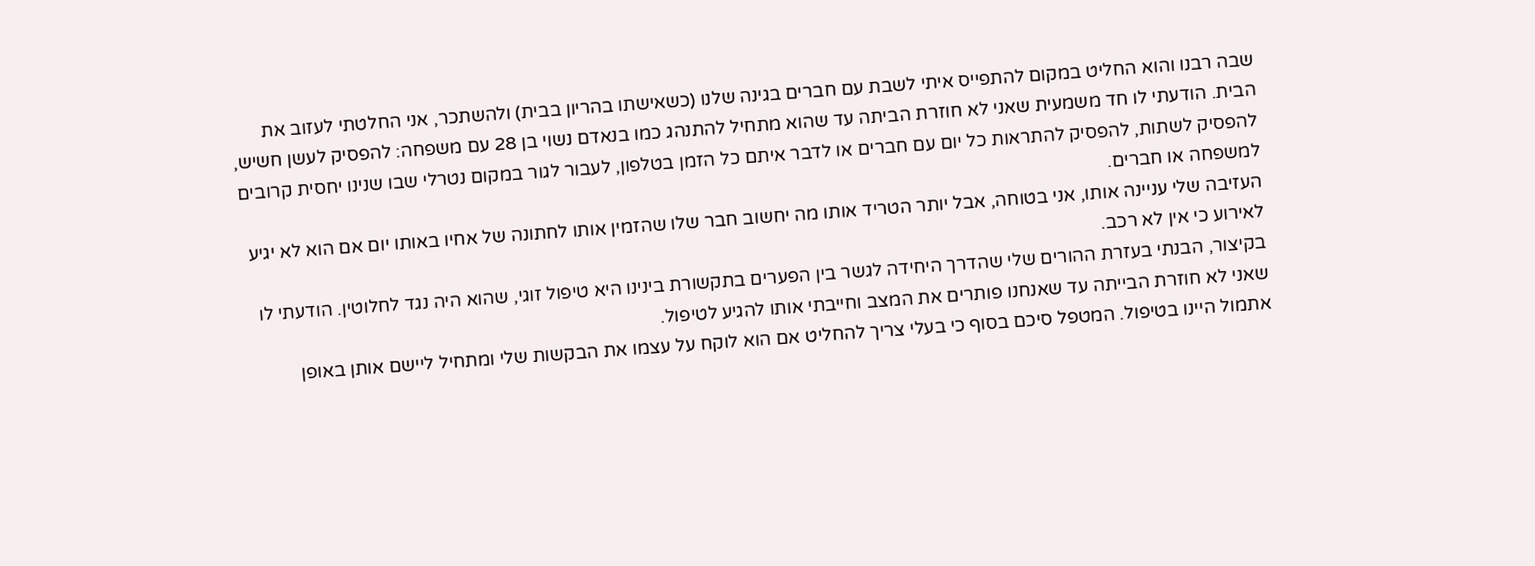שבה רבנו והוא החליט במקום להתפייס איתי לשבת עם חברים בגינה שלנו (כשאישתו בהריון בבית) ולהשתכר, אני החלטתי לעזוב את הבית. הודעתי לו חד משמעית שאני לא חוזרת הביתה עד שהוא מתחיל להתנהג כמו בנאדם נשוי בן 28 עם משפחה: להפסיק לעשן חשיש, להפסיק לשתות, להפסיק להתראות כל יום עם חברים או לדבר איתם כל הזמן בטלפון, לעבור לגור במקום נטרלי שבו שנינו יחסית קרובים למשפחה או חברים.
העזיבה שלי עניינה אותו, אני בטוחה, אבל יותר הטריד אותו מה יחשוב חבר שלו שהזמין אותו לחתונה של אחיו באותו יום אם הוא לא יגיע לאירוע כי אין לא רכב.
בקיצור, הבנתי בעזרת ההורים שלי שהדרך היחידה לגשר בין הפערים בתקשורת בינינו היא טיפול זוגי, שהוא היה נגד לחלוטין. הודעתי לו שאני לא חוזרת הבייתה עד שאנחנו פותרים את המצב וחייבתי אותו להגיע לטיפול.
אתמול היינו בטיפול. המטפל סיכם בסוף כי בעלי צריך להחליט אם הוא לוקח על עצמו את הבקשות שלי ומתחיל ליישם אותן באופן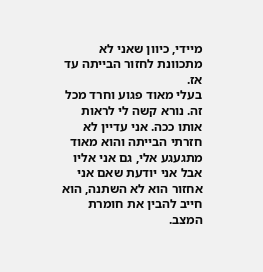מיידי, כיוון שאני לא מתכוונת לחזור הבייתה עד אז.
בעלי מאוד פגוע וחרד מכל זה. נורא קשה לי לראות אותו ככה. אני עדיין לא חזרתי הבייתה והוא מאוד מתגעגע אלי, גם אני אליו אבל אני יודעת שאם אני אחזור הוא לא השתנה, הוא חייב להבין את חומרת המצב.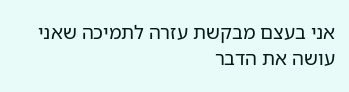אני בעצם מבקשת עזרה לתמיכה שאני עושה את הדבר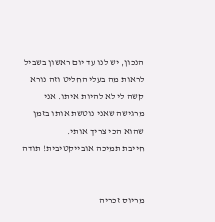הנכון, יש לנו עד יום ראשון בשביל לראות מה בעלי החליט וזה נורא קשה לי לא להיות איתו. אני מרגישה שאני נוטשת אותו בזמן שהוא הכי צריך אותי.
חייבת תמיכה אובייקטיבית! תודה


מריוס זכריה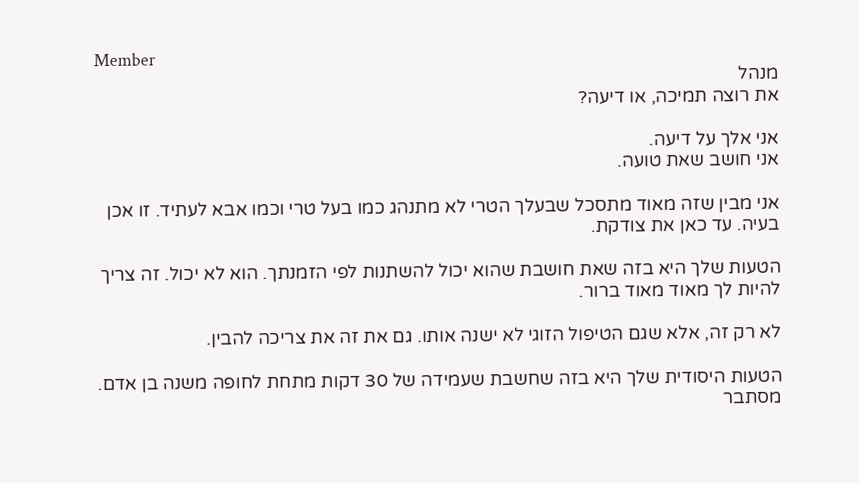Member
מנהל
את רוצה תמיכה, או דיעה?

אני אלך על דיעה.
אני חושב שאת טועה.

אני מבין שזה מאוד מתסכל שבעלך הטרי לא מתנהג כמו בעל טרי וכמו אבא לעתיד. זו אכן בעיה. עד כאן את צודקת.

הטעות שלך היא בזה שאת חושבת שהוא יכול להשתנות לפי הזמנתך. הוא לא יכול. זה צריך להיות לך מאוד מאוד ברור.

לא רק זה, אלא שגם הטיפול הזוגי לא ישנה אותו. גם את זה את צריכה להבין.

הטעות היסודית שלך היא בזה שחשבת שעמידה של 30 דקות מתחת לחופה משנה בן אדם. מסתבר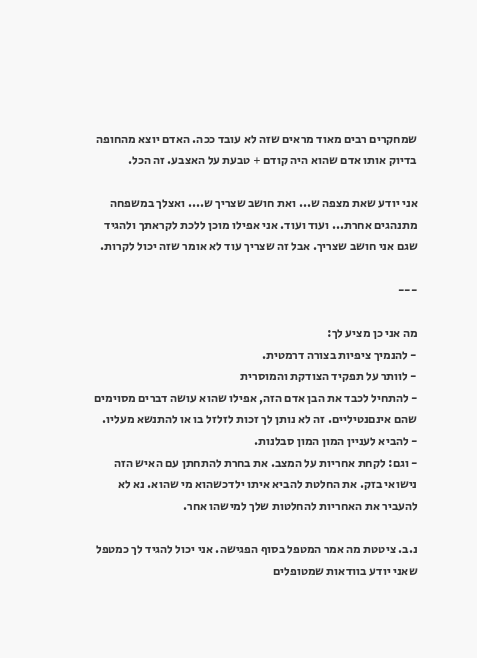שמחקרים רבים מאוד מראים שזה לא עובד ככה. האדם יוצא מהחופה בדיוק אותו אדם שהוא היה קודם + טבעת על האצבע. זה הכל.

אני יודע שאת מצפה ש... ואת חושב שצריך ש.... ואצלך במשפחה מתנהגים אחרת... ועוד ועוד. אני אפילו מוכן ללכת לקראתך ולהגיד שגם אני חושב שצריך. אבל זה שצריך עוד לא אומר שזה יכול לקרות.

---

מה אני כן מציע לך:
- להנמיך ציפיות בצורה דרמטית.
- לוותר על תפקיד הצודקת והמוסרית
- להתחיל לכבד את הבן אדם הזה, אפילו שהוא עושה דברים מסוימים שהם אינםנטיליים. זה לא נותן לך זכות לזלזל בו או להתנשא מעליו.
- להביא לעניין המון המון סבלנות.
- וגם: לקחת אחריות על המצב. את בחרת להתחתן עם האיש הזה נישואי בזק. את החלטת להביא איתו ילדכשהוא מי שהוא. נא לא להעביר את האחריות להחלטות שלך למישהו אחר.

נ.ב. ציטטת מה אמר המטפל בסוף הפגישה. אני יכול להגיד לך כמטפל שאני יודע בוודאות שמטופלים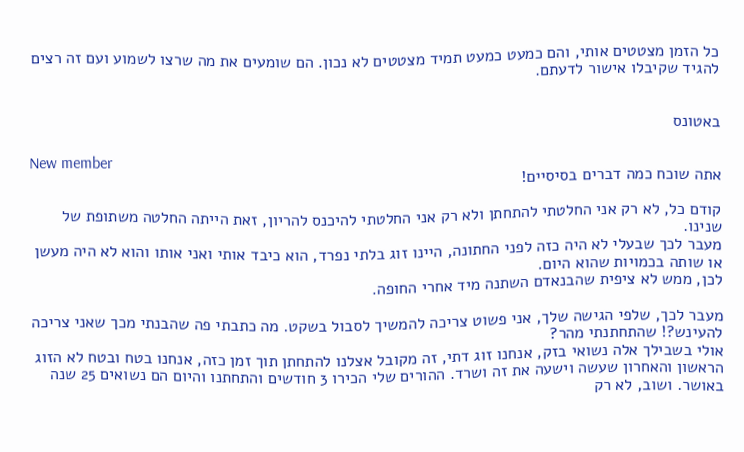כל הזמן מצטטים אותי, והם כמעט כמעט תמיד מצטטים לא נכון. הם שומעים את מה שרצו לשמוע ועם זה רצים להגיד שקיבלו אישור לדעתם.


באטונס

New member
אתה שוכח כמה דברים בסיסיים!

קודם כל, לא רק אני החלטתי להתחתן ולא רק אני החלטתי להיכנס להריון, זאת הייתה החלטה משתופת של שנינו.
מעבר לכך שבעלי לא היה כזה לפני החתונה, היינו זוג בלתי נפרד, הוא כיבד אותי ואני אותו והוא לא היה מעשן או שותה בכמויות שהוא היום.
לכן, ממש לא ציפית שהבנאדם השתנה מיד אחרי החופה.

מעבר לכך, שלפי הגישה שלך, אני פשוט צריכה להמשיך לסבול בשקט. מה כתבתי פה שהבנתי מכך שאני צריכה להעינש?! שהתחתנתי מהר?
אולי בשבילך אלה נשואי בזק, אנחנו זוג דתי, זה מקובל אצלנו להתחתן תוך זמן כזה, אנחנו בטח ובטח לא הזוג הראשון והאחרון שעשה וישעה את זה ושרד. ההורים שלי הכירו 3 חודשים והתחתנו והיום הם נשואים 25 שנה באושר. ושוב, לא רק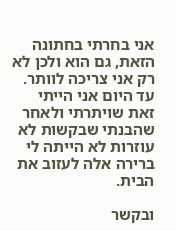אני בחרתי בחתונה הזאת, גם הוא ולכן לא רק אני צריכה לוותר. עד היום אני הייתי זאת שויתרתי ולאחר שהבנתי שבקשות לא עוזרות לא הייתה לי ברירה אלה לעזוב את הבית.

ובקשר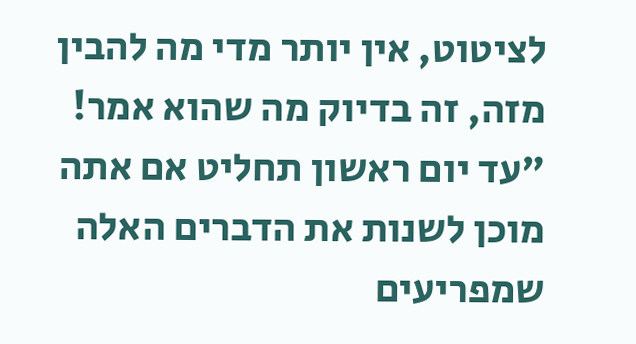לציטוט, אין יותר מדי מה להבין מזה, זה בדיוק מה שהוא אמר! "עד יום ראשון תחליט אם אתה מוכן לשנות את הדברים האלה שמפריעים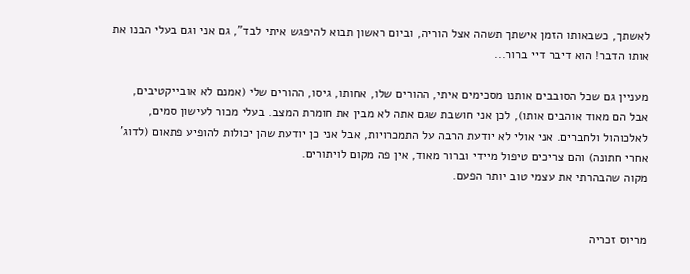לאשתך, כשבאותו הזמן אישתך תשהה אצל הוריה, וביום ראשון תבוא להיפגש איתי לבד", גם אני וגם בעלי הבנו את אותו הדבר! הוא דיבר דיי ברור...

מעניין גם שכל הסובבים אותנו מסכימים איתי, ההורים שלו, אחותו, גיסו, ההורים שלי (אמנם לא אובייקטיבים, אבל הם מאוד אוהבים אותו), לכן אני חושבת שגם אתה לא מבין את חומרת המצב. בעלי מכור לעישון סמים, לאלכוהול ולחברים. אני אולי לא יודעת הרבה על התמכרויות, אבל אני כן יודעת שהן יכולות להופיע פתאום (לדוג' אחרי חתונה) והם צריכים טיפול מיידי וברור מאוד, אין פה מקום לויתורים.
מקוה שהבהרתי את עצמי טוב יותר הפעם.


מריוס זכריה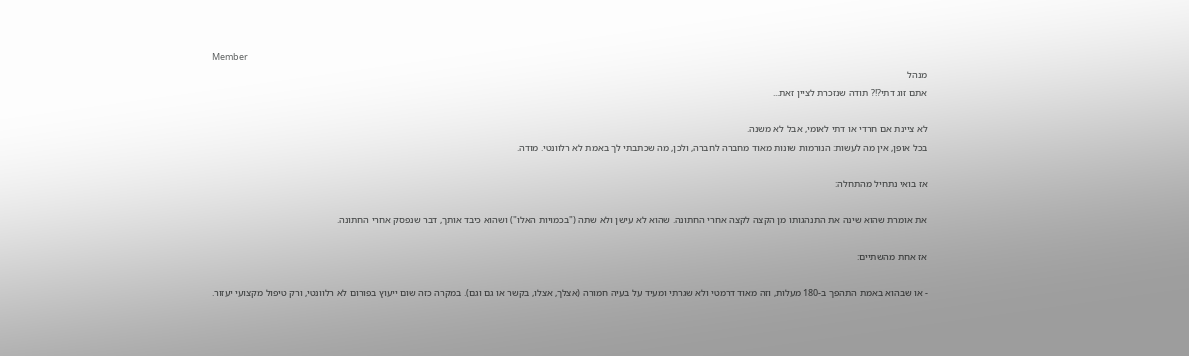Member
מנהל
אתם זוג דתי?!? תודה שנזכרת לציין זאת...

לא ציינת אם חרדי או דתי לאומי, אבל לא משנה.
בכל אופן, אין מה לעשות: הנורמות שונות מאוד מחברה לחברה, ולכן, מה שכתבתי לך באמת לא רלוונטי. מודה.

אז בואי נתחיל מהתחלה:

את אומרת שהוא שינה את התנהגותו מן הקצה לקצה אחרי החתונה. שהוא לא עישן ולא שתה ("בכמויות האלו") ושהוא כיבד אותך, דבר שנפסק אחרי החתונה.

אז אחת מהשתיים:

- או שבהוא באמת התהפך ב-180 מעלות, וזה מאוד דרמטי ולא שגרתי ומעיד על בעיה חמורה (אצלך, אצלו, בקשר או גם וגם). במקרה כזה שום ייעוץ בפורום לא רלוונטי, ורק טיפול מקצועי יעזור.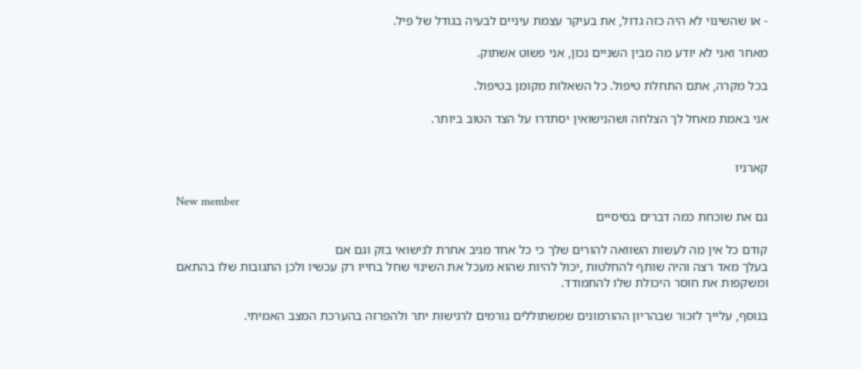- או שהשינוי לא היה כזה גדול, את בעיקר עצמת עיניים לבעיה בגודל של פיל.

מאחר ואני לא יודע מה מבין השניים נכון, אני פשוט אשתוק.

בכל מקרה, אתם התחלת טיפול. כל השאלות מקומן בטיפול.

אני באמת מאחל לך הצלחה ושהנישואין יסתדרו על הצד הטוב ביותר.


קארניו

New member
גם את שוכחת כמה דברים בסיסיים

קודם כל אין מה לעשות השוואה להורים שלך כי כל אחד מגיב אחרת לנישואי בזק וגם אם
בעלך מאד רצה והיה שותף להחלטות ,יכול להיות שהוא מעכל את השינוי שחל בחייו רק עכשיו ולכן התגובות שלו בהתאם
ומשקפות את חוסר היכולת שלו להתמודד.

בנוסף, עלייך לזכור שבהריון ההורמונים שמשתוללים גורמים לרגישות יתר ולהפרזה בהערכת המצב האמיתי.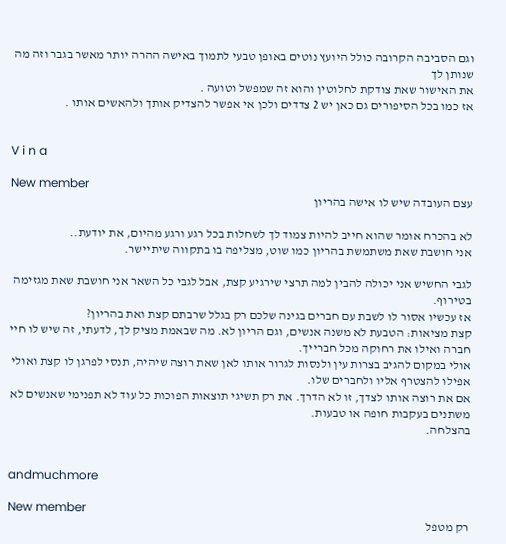וגם הסביבה הקרובה כולל היועץ נוטים באופן טבעי לתמוך באישה ההרה יותר מאשר בגבר וזה מה שנותן לך
את האישור שאת צודקת לחלוטין והוא זה שמפשל וטועה .
אז כמו בכל הסיפורים גם כאן יש 2 צדדים ולכן אי אפשר להצדיק אותך ולהאשים אותו .


V i n a

New member
עצם העובדה שיש לו אישה בהריון

לא בהכרח אומר שהוא חייב להיות צמוד לך לשחלות בכל רגע ורגע מהיום, את יודעת..
אני חושבת שאת משתמשת בהריון כמו שוט, מצליפה בו בתקווה שיתיישר.

לגבי החשיש אני יכולה להבין למה תרצי שירגיע קצת, אבל לגבי כל השאר אני חושבת שאת מגזימה בטירוף.
אז עכשיו אסור לו לשבת עם חברים בגינה שלכם רק בגלל שרבתם קצת ואת בהריון?
קצת מציאות: הטבעת לא משנה אנשים, וגם הריון לא. מה שבאמת מציק לך, לדעתי, זה שיש לו חיי חברה ואילו את רחוקה מכל חברייך.
אולי במקום להגיב בצרות עין ולנסות לגרור אותו לאן שאת רוצה שיהיה, תנסי לפרגן לו קצת ואולי אפילו להצטרף אליו ולחברים שלו.
אם את רוצה אותו לצדך, זו לא הדרך. את רק תשיגי תוצאות הפוכות כל עוד לא תפנימי שאנשים לא משתנים בעקבות חופה או טבעות.
בהצלחה.


andmuchmore

New member
רק מטפל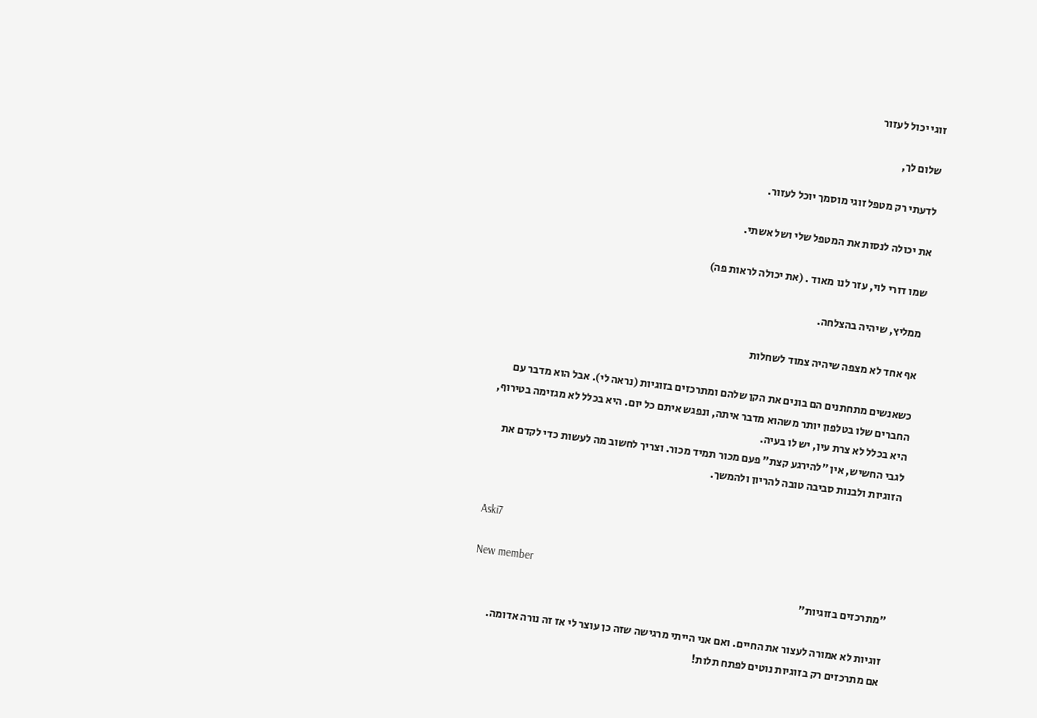זוגי יכול לעזור

שלום לך,

לדעתי רק מטפל זוגי מוסמך יוכל לעזור.

את יכולה לנסות את המטפל שלי ושל אשתי.

שמו דורי לוי, עזר לנו מאוד . (את יכולה לראות פה)

ממליץ, שיהיה בהצלחה.

אף אחד לא מצפה שיהיה צמוד לשחלות

כשאנשים מתחתנים הם בונים את הקן שלהם ומתרכזים בזוגיות (נראה לי). אבל הוא מדבר עם החברים שלו בטלפון יותר משהוא מדבר איתה, ונפגש איתם כל יום. היא בכלל לא מגזימה בטירוף, היא בכלל לא צרת עין, יש לו בעיה.
לגבי החשיש, אין "להירגע קצת" פעם מכור תמיד מכור. וצריך לחשוב מה לעשות כדי לקדם את הזוגיות ולבנות סביבה טובה להריון ולהמשך.


Aski7

New member
"מתרכזים בזוגיות"

זוגיות לא אמורה לעצור את החיים. ואם אני הייתי מרגישה שזה כן עוצר לי אז זה נורה אדומה.
אם מתרכזים רק בזוגיות נוטים לפתח תלות!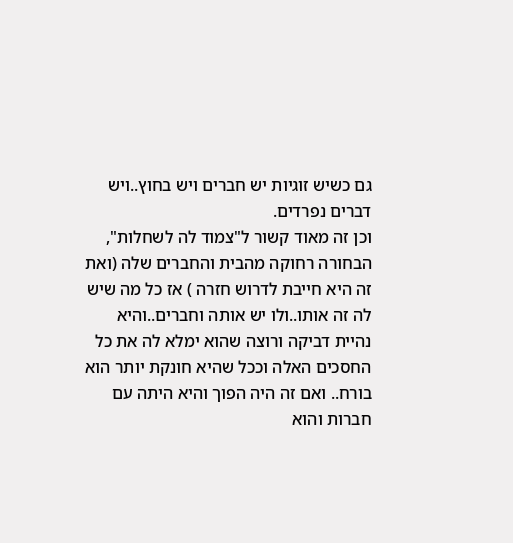גם כשיש זוגיות יש חברים ויש בחוץ..ויש דברים נפרדים.
וכן זה מאוד קשור ל"צמוד לה לשחלות", הבחורה רחוקה מהבית והחברים שלה (ואת זה היא חייבת לדרוש חזרה ) אז כל מה שיש לה זה אותו..ולו יש אותה וחברים..והיא נהיית דביקה ורוצה שהוא ימלא לה את כל החסכים האלה וככל שהיא חונקת יותר הוא בורח.. ואם זה היה הפוך והיא היתה עם חברות והוא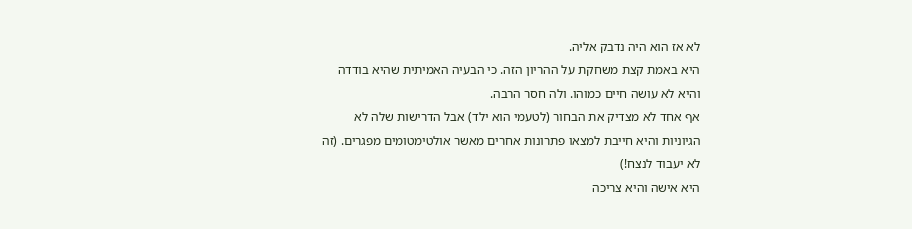לא אז הוא היה נדבק אליה.
היא באמת קצת משחקת על ההריון הזה. כי הבעיה האמיתית שהיא בודדה והיא לא עושה חיים כמוהו. ולה חסר הרבה.
אף אחד לא מצדיק את הבחור (לטעמי הוא ילד) אבל הדרישות שלה לא הגיוניות והיא חייבת למצאו פתרונות אחרים מאשר אולטימטומים מפגרים. (זה לא יעבוד לנצח!)
היא אישה והיא צריכה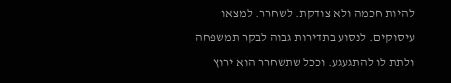להיות חכמה ולא צודקת. לשחרר. למצאו עיסוקים. לנסוע בתדירות גבוה לבקר תמשפחה ולתת לו להתגעגע. וככל שתשחרר הוא ירוץ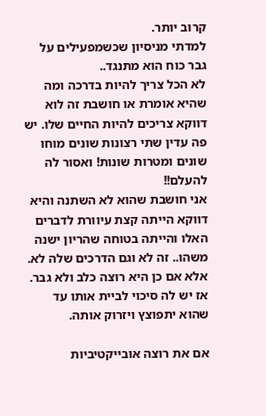קרוב יותר.
למדתי מניסיון שכשמפעילים על גבר כוח הוא מתנגד..
לא הכל צריך להיות בדרכה ומה שהיא אומרת או חושבת זה לוא דווקא צריכים להיות החיים שלו. יש פה עדין שתי רצונות שונים מוחו שונים ומטרות שונות! ואסור לה להעלם!!
אני חושבת שהוא לא השתנה והיא דווקא הייתה קצת עיוורת לדברים האלו והייתה בטוחה שהריון ישנה משהו.. זה לא וגם הדרכים שלה לא.
אלא אם כן היא רוצה כלב ולא גבר. אז יש לה סיכוי לביית אותו עד שהוא יתפוצץ ויזרוק אותה.

אם את רוצה אובייקטיביות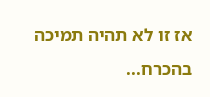אז זו לא תהיה תמיכה בהכרח...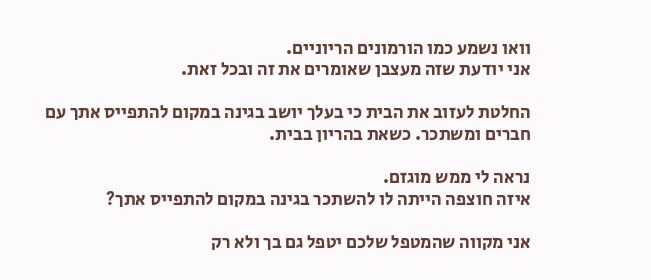וואו נשמע כמו הורמונים הריוניים.
אני יודעת שזה מעצבן שאומרים את זה ובכל זאת.

החלטת לעזוב את הבית כי בעלך יושב בגינה במקום להתפייס אתך עם חברים ומשתכר. כשאת בהריון בבית.

נראה לי ממש מוגזם.
איזה חוצפה הייתה לו להשתכר בגינה במקום להתפייס אתך?

אני מקווה שהמטפל שלכם יטפל גם בך ולא רק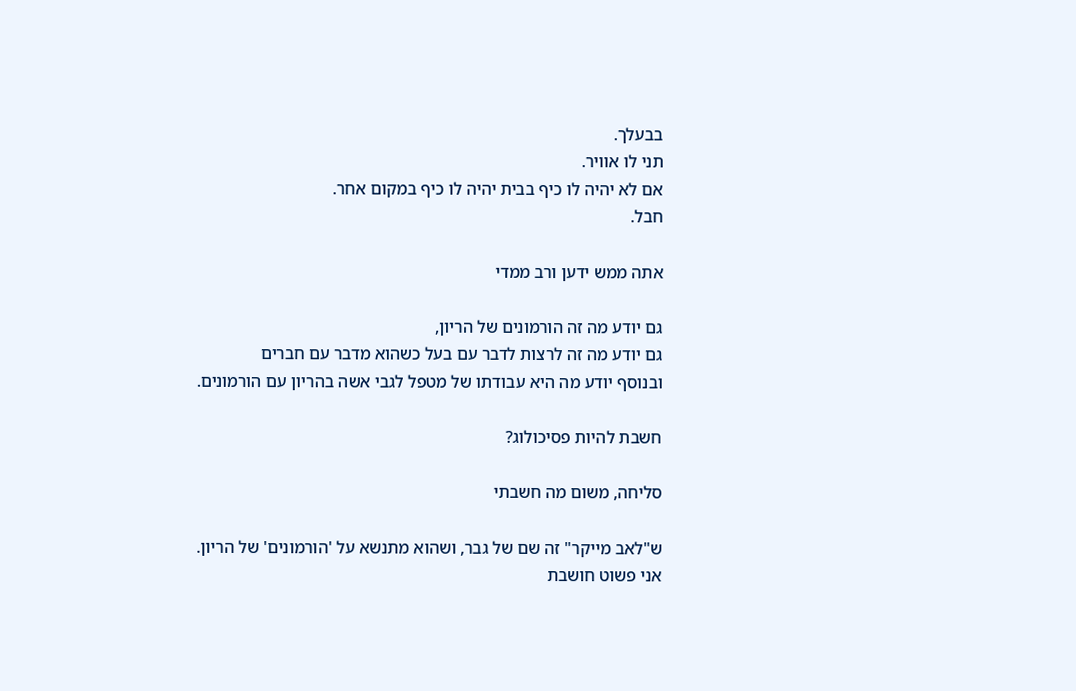בבעלך.
תני לו אוויר.
אם לא יהיה לו כיף בבית יהיה לו כיף במקום אחר.
חבל.

אתה ממש ידען ורב ממדי

גם יודע מה זה הורמונים של הריון,
גם יודע מה זה לרצות לדבר עם בעל כשהוא מדבר עם חברים
ובנוסף יודע מה היא עבודתו של מטפל לגבי אשה בהריון עם הורמונים.

חשבת להיות פסיכולוג?

סליחה, משום מה חשבתי

ש"לאב מייקר" זה שם של גבר, ושהוא מתנשא על 'הורמונים' של הריון.
אני פשוט חושבת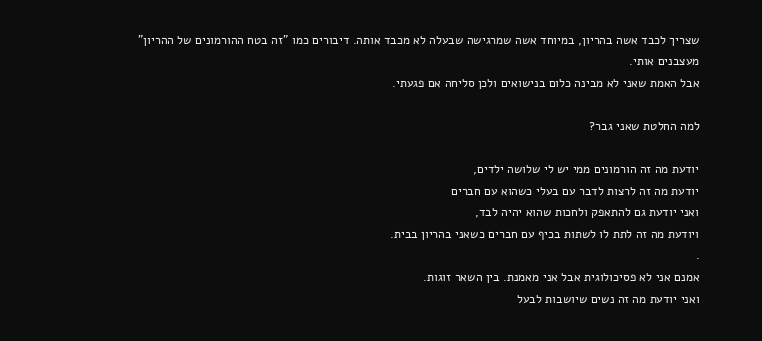שצריך לכבד אשה בהריון, במיוחד אשה שמרגישה שבעלה לא מכבד אותה. דיבורים כמו "זה בטח ההורמונים של ההריון" מעצבנים אותי.
אבל האמת שאני לא מבינה כלום בנישואים ולכן סליחה אם פגעתי.

למה החלטת שאני גבר?

יודעת מה זה הורמונים ממי יש לי שלושה ילדים,
יודעת מה זה לרצות לדבר עם בעלי כשהוא עם חברים
ואני יודעת גם להתאפק ולחכות שהוא יהיה לבד,
ויודעת מה זה לתת לו לשתות בכיף עם חברים כשאני בהריון בבית.
.
אמנם אני לא פסיכולוגית אבל אני מאמנת. בין השאר זוגות.
ואני יודעת מה זה נשים שיושבות לבעל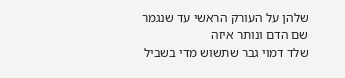שלהן על העורק הראשי עד שנגמר שם הדם ונותר איזה
שלד דמוי גבר שתשוש מדי בשביל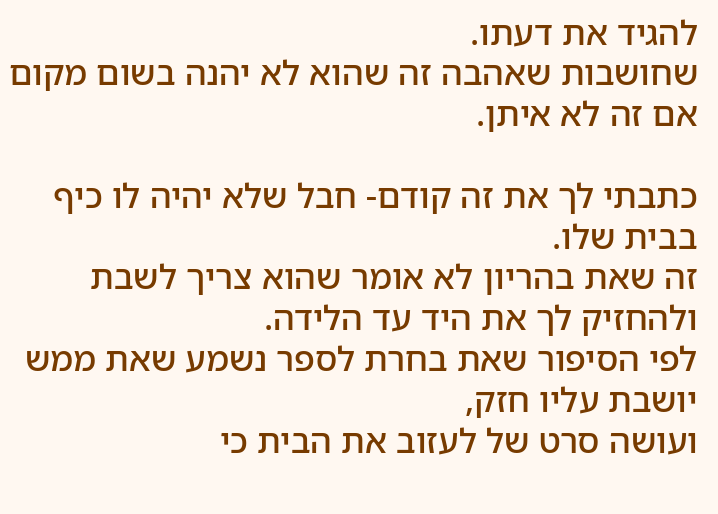להגיד את דעתו.
שחושבות שאהבה זה שהוא לא יהנה בשום מקום אם זה לא איתן.

כתבתי לך את זה קודם- חבל שלא יהיה לו כיף בבית שלו.
זה שאת בהריון לא אומר שהוא צריך לשבת ולהחזיק לך את היד עד הלידה.
לפי הסיפור שאת בחרת לספר נשמע שאת ממש יושבת עליו חזק,
ועושה סרט של לעזוב את הבית כי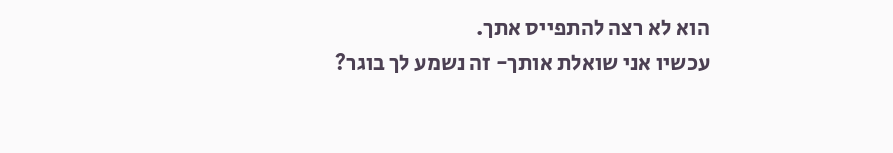הוא לא רצה להתפייס אתך.
עכשיו אני שואלת אותך- זה נשמע לך בוגר?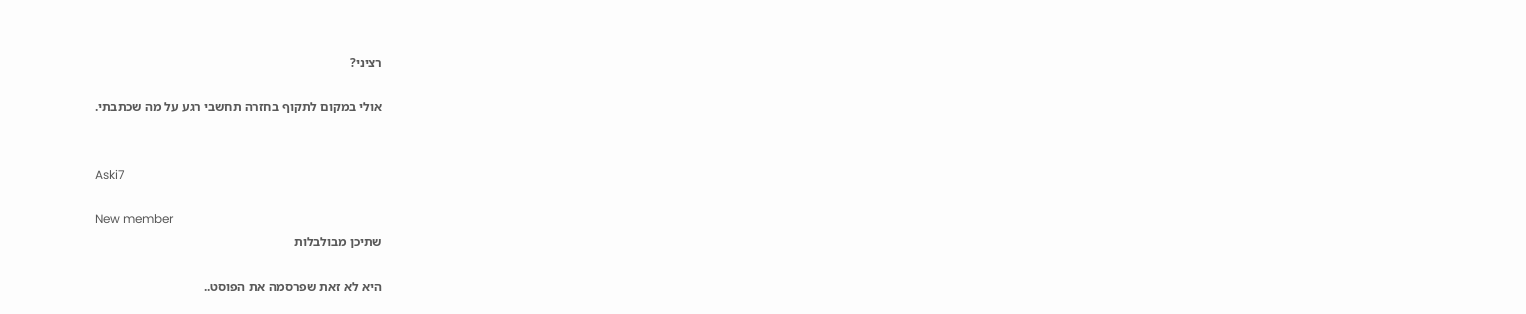רציני?

אולי במקום לתקוף בחזרה תחשבי רגע על מה שכתבתי.


Aski7

New member
שתיכן מבולבלות

היא לא זאת שפרסמה את הפוסט..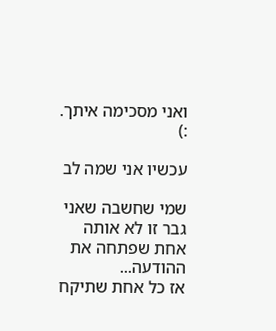ואני מסכימה איתך. :)

עכשיו אני שמה לב

שמי שחשבה שאני גבר זו לא אותה אחת שפתחה את ההודעה...
אז כל אחת שתיקח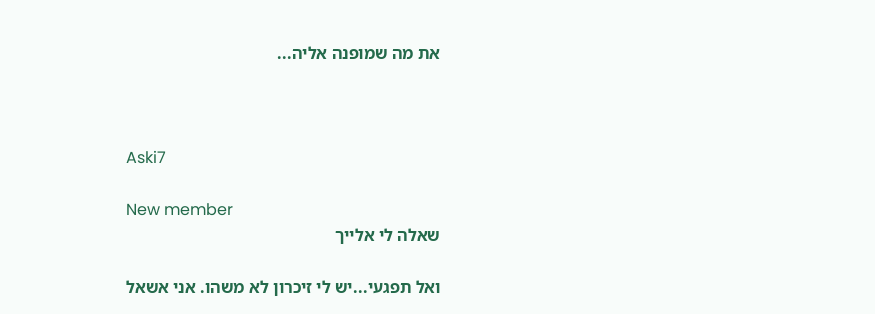את מה שמופנה אליה...



Aski7

New member
שאלה לי אלייך

ואל תפגעי...יש לי זיכרון לא משהו. אני אשאל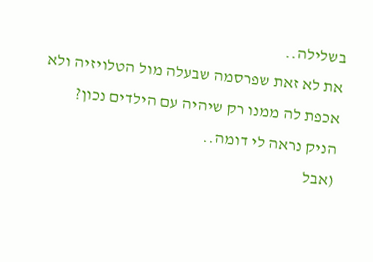בשלילה..
את לא זאת שפרסמה שבעלה מול הטלויזיה ולא אכפת לה ממנו רק שיהיה עם הילדים נכון?
הניק נראה לי דומה..
(אבל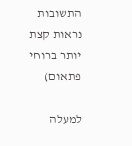התשובות נראות קצת יותר ברוחי פתאום)

למעלה